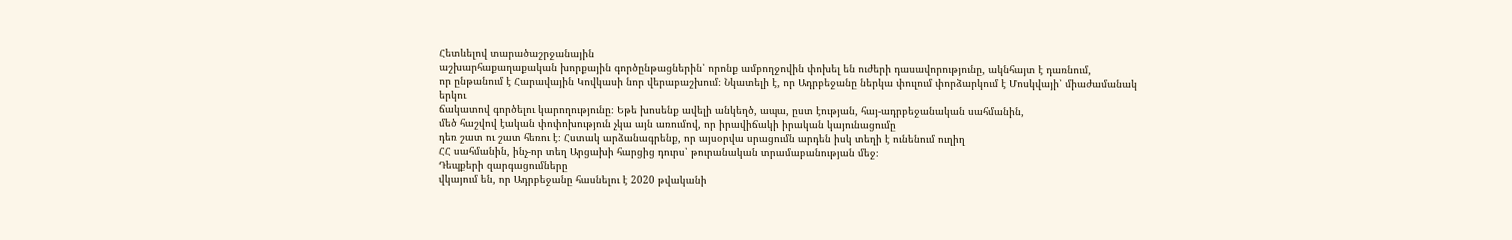Հետևելով տարածաշրջանային
աշխարհաքաղաքական խորքային գործընթացներին՝ որոնք ամբողջովին փոխել են ուժերի դասավորությունը, ակնհայտ է դառնում,
որ ընթանում է Հարավային Կովկասի նոր վերաբաշխում։ Նկատելի է, որ Ադրբեջանը ներկա փուլում փորձարկում է Մոսկվայի՝ միաժամանակ երկու
ճակատով գործելու կարողությունը։ Եթե խոսենք ավելի անկեղծ, ապա, ըստ էության, հայ-ադրբեջանական սահմանին,
մեծ հաշվով էական փոփոխություն չկա այն առումով, որ իրավիճակի իրական կայունացումը
դեռ շատ ու շատ հեռու է։ Հստակ արձանագրենք, որ այսօրվա սրացումն արդեն իսկ տեղի է ունենում ուղիղ
ՀՀ սահմանին, ինչ-որ տեղ Արցախի հարցից դուրս՝ թուրանական տրամաբանության մեջ։
Դեպքերի զարգացումները
վկայում են, որ Ադրբեջանը հասնելու է 2020 թվականի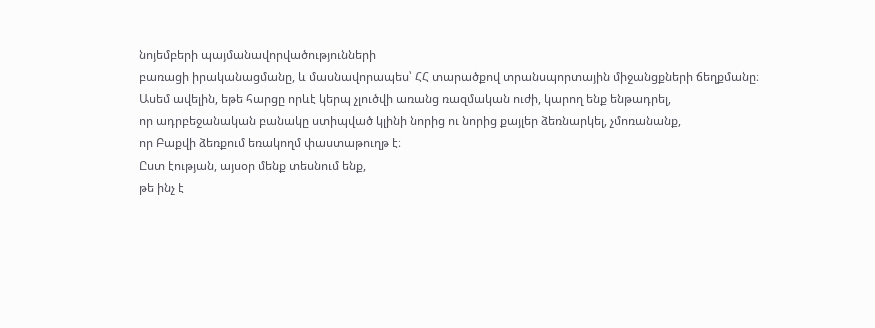նոյեմբերի պայմանավորվածությունների
բառացի իրականացմանը, և մասնավորապես՝ ՀՀ տարածքով տրանսպորտային միջանցքների ճեղքմանը։
Ասեմ ավելին, եթե հարցը որևէ կերպ չլուծվի առանց ռազմական ուժի, կարող ենք ենթադրել,
որ ադրբեջանական բանակը ստիպված կլինի նորից ու նորից քայլեր ձեռնարկել, չմոռանանք,
որ Բաքվի ձեռքում եռակողմ փաստաթուղթ է։
Ըստ էության, այսօր մենք տեսնում ենք,
թե ինչ է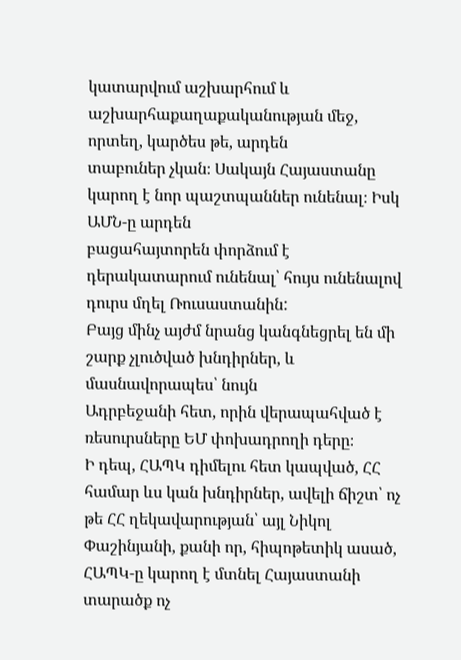կատարվում աշխարհում և աշխարհաքաղաքականության մեջ, որտեղ, կարծես թե, արդեն
տաբուներ չկան։ Սակայն Հայաստանը կարող է նոր պաշտպաններ ունենալ։ Իսկ ԱՄՆ-ը արդեն
բացահայտորեն փորձում է դերակատարում ունենալ՝ հույս ունենալով դուրս մղել Ռուսաստանին:
Բայց մինչ այժմ նրանց կանգնեցրել են մի շարք չլուծված խնդիրներ, և մասնավորապես՝ նույն
Ադրբեջանի հետ, որին վերապահված է ռեսուրսները ԵՄ փոխադրողի դերը։
Ի դեպ, ՀԱՊԿ դիմելու հետ կապված, ՀՀ համար ևս կան խնդիրներ, ավելի ճիշտ՝ ոչ թե ՀՀ ղեկավարության՝ այլ Նիկոլ Փաշինյանի, քանի որ, հիպոթետիկ ասած, ՀԱՊԿ-ը կարող է մտնել Հայաստանի տարածք ոչ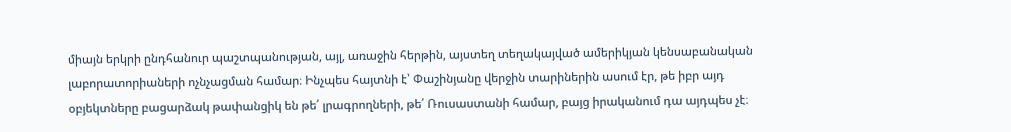միայն երկրի ընդհանուր պաշտպանության, այլ, առաջին հերթին, այստեղ տեղակայված ամերիկյան կենսաբանական լաբորատորիաների ոչնչացման համար։ Ինչպես հայտնի է՝ Փաշինյանը վերջին տարիներին ասում էր, թե իբր այդ օբյեկտները բացարձակ թափանցիկ են թե՛ լրագրողների, թե՛ Ռուսաստանի համար, բայց իրականում դա այդպես չէ։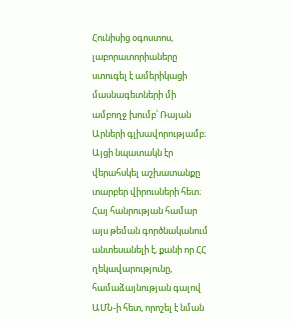Հունիսից օգոստոս, լաբորատորիաները ստուգել է ամերիկացի մասնագետների մի ամբողջ խումբ՝ Ռայան Արների գլխավորությամբ։ Այցի նպատակն էր վերահսկել աշխատանքը տարբեր վիրուսների հետ։ Հայ հանրության համար այս թեման գործնականում անտեսանելի է, քանի որ ՀՀ ղեկավարությունը, համաձայնության գալով ԱՄՆ-ի հետ, որոշել է նման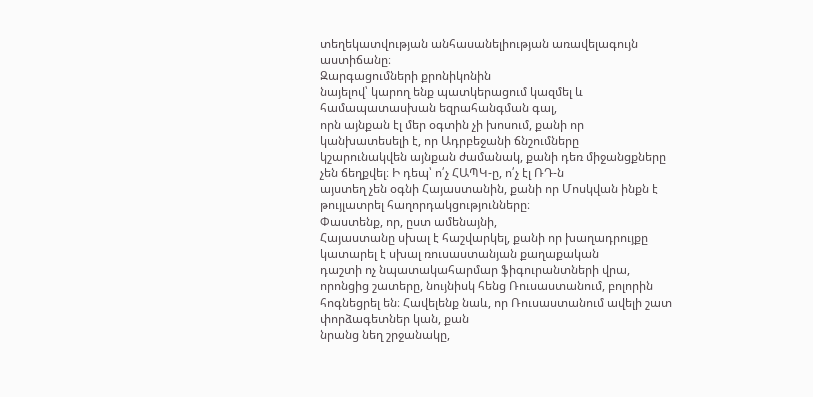տեղեկատվության անհասանելիության առավելագույն աստիճանը։
Զարգացումների քրոնիկոնին
նայելով՝ կարող ենք պատկերացում կազմել և համապատասխան եզրահանգման գալ,
որն այնքան էլ մեր օգտին չի խոսում, քանի որ կանխատեսելի է, որ Ադրբեջանի ճնշումները
կշարունակվեն այնքան ժամանակ, քանի դեռ միջանցքները չեն ճեղքվել։ Ի դեպ՝ ո՛չ ՀԱՊԿ-ը, ո՛չ էլ ՌԴ-ն
այստեղ չեն օգնի Հայաստանին, քանի որ Մոսկվան ինքն է թույլատրել հաղորդակցությունները։
Փաստենք, որ, ըստ ամենայնի,
Հայաստանը սխալ է հաշվարկել, քանի որ խաղադրույքը կատարել է սխալ ռուսաստանյան քաղաքական
դաշտի ոչ նպատակահարմար ֆիգուրանտների վրա, որոնցից շատերը, նույնիսկ հենց Ռուսաստանում, բոլորին հոգնեցրել են։ Հավելենք նաև, որ Ռուսաստանում ավելի շատ փորձագետներ կան, քան
նրանց նեղ շրջանակը,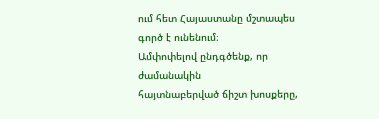ում հետ Հայաստանը մշտապես գործ է ունենում։
Ամփոփելով ընդգծենք, որ ժամանակին
հայտնաբերված ճիշտ խոսքերը,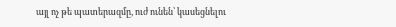այլ ոչ թե պատերազմը, ուժ ունեն՝ կասեցնելու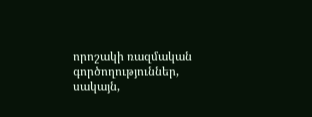որոշակի ռազմական
գործողություններ, սակայն,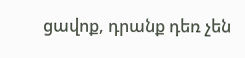ցավոք, դրանք դեռ չեն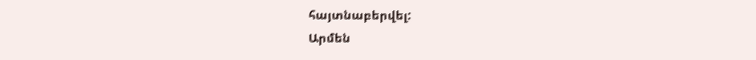հայտնաբերվել:
Արմեն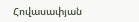Հովասափյան